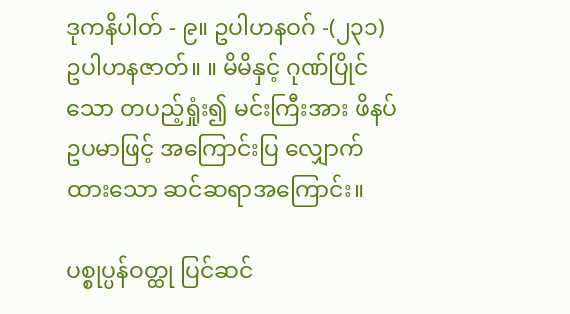ဒုကနိပါတ် - ၉။ ဥပါဟနဝဂ် -(၂၃၁) ဥပါဟနဇာတ်။ ။ မိမိနှင့် ဂုဏ်ပြိုင်သော တပည့်ရှုံး၍ မင်းကြီးအား ဖိနပ်ဥပမာဖြင့် အကြောင်းပြ လျှောက်ထားသော ဆင်ဆရာအကြောင်း။

ပစ္စုပ္ပန်ဝတ္ထု ပြင်ဆင်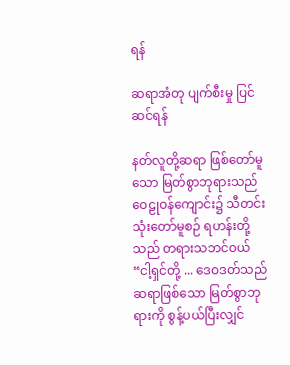ရန်

ဆရာအံတု ပျက်စီးမှု ပြင်ဆင်ရန်

နတ်လူတို့ဆရာ ဖြစ်တော်မူသော မြတ်စွာဘုရားသည် ဝေဠုဝန်ကျောင်း၌ သီတင်းသုံးတော်မူစဉ် ရဟန်းတို့သည် တရားသဘင်ဝယ် “ငါ့ရှင်တို့ ... ဒေဝဒတ်သည် ဆရာဖြစ်သော မြတ်စွာဘုရားကို စွန့်ပယ်ပြီးလျှင်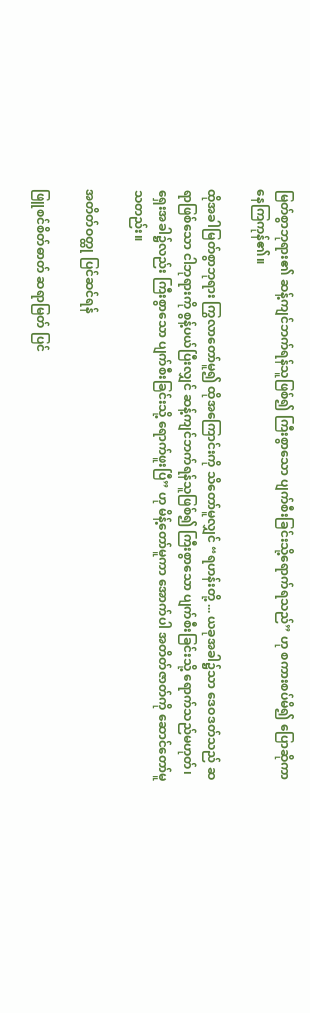မြတ်စွာဘုရား၏ ဆန့်ကျင်ဘက်ရန်သူဖြစ်၍ ကြီးစွာသော ပျက်စီးခြင်းသို့ရောက်ရသည်” ဟု စကားစပ်မိ၍ ပြောဆိုကာ နေကြကုန်၏။

ထိုအခါမြတ်စွာဘုရား ကြွလာတော်မူ၍ ထိုအကြောင်းကို သိတော်မူလျှင် “ရဟန်းတို့ ... ယခုအခါ၌သာ ဒေဝဒတ်သည် ဆရာဖြစ်သော ငါဘုရားကို စွန့်ပယ်ပြီးလျှင် ဆန့်ကျင်ဘက်ရန်သူဖြစ်၍ ကြီးစွာသော ပျက်စီးခြင်းသို့ ရောက်သည်မဟုတ်၊ ရှေးအခါ၌လည်း ကြီးစွာသော ပျက်စီးခြင်းသို့ ရောက်ဖူးပြီ” ဟု မိန့်တော်မူကာ အောက်ပါ အတိတ်ဇာတ်ကို ဆောင်တော်မူသတည်း။

အတိတ်ဝတ္ထု ပြင်ဆင်ရန်

ဖြူစင်စိတ်ဓာတ် ဆရာမြတ် ပြင်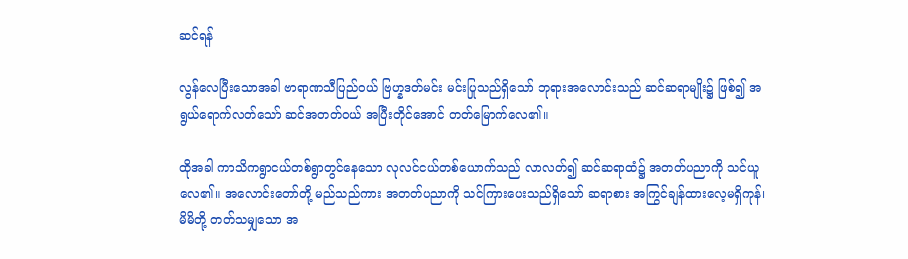ဆင်ရန်

လွန်လေပြီးသောအခါ ဗာရာဏသီပြည်ဝယ် ဗြဟ္နဒတ်မင်း မင်းပြုသည်ရှိသော် ဘုရားအလောင်းသည် ဆင်ဆရာမျိုး၌ ဖြစ်၍ အရွယ်ရောက်လတ်သော် ဆင်အတတ်ဝယ် အပြီးတိုင်အောင် တတ်မြောက်လေ၏။

ထိုအခါ ကာသိကရွာငယ်တစ်ရွာတွင်နေသော လုလင်ငယ်တစ်ယောက်သည် လာလတ်၍ ဆင်ဆရာထံ၌ အတတ်ပညာကို သင်ယူလေ၏။ အလောင်းတော်တို့ မည်သည်ကား အတတ်ပညာကို သင်ကြားပေးသည်ရှိသော် ဆရာစား အကြွင်ချန်ထားလေ့မရှိကုန်၊ မိမိတို့ တတ်သမျှသော အ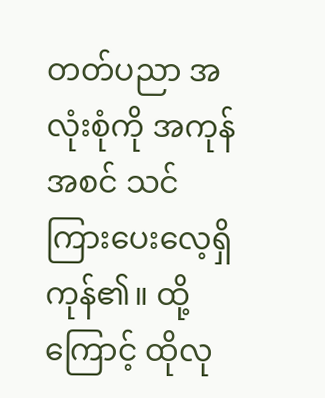တတ်ပညာ အလုံးစုံကို အကုန်အစင် သင်ကြားပေးလေ့ရှိကုန်၏။ ထို့ကြောင့် ထိုလု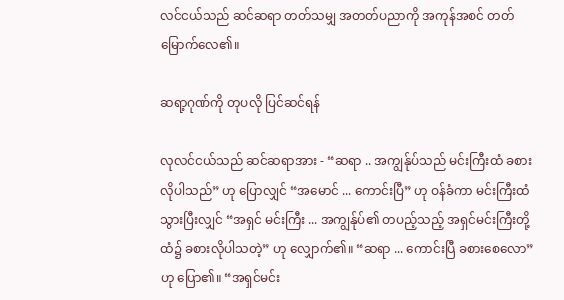လင်ငယ်သည် ဆင်ဆရာ တတ်သမျှ အတတ်ပညာကို အကုန်အစင် တတ်မြောက်လေ၏။

ဆရာ့ဂုဏ်ကို တုပလို ပြင်ဆင်ရန်

လုလင်ငယ်သည် ဆင်ဆရာအား - “ဆရာ .. အကျွန်ုပ်သည် မင်းကြီးထံ ခစားလိုပါသည်” ဟု ပြောလျှင် “အမောင် ... ကောင်းပြီ” ဟု ဝန်ခံကာ မင်းကြီးထံ သွားပြီးလျှင် “အရှင် မင်းကြီး ... အကျွန်ုပ်၏ တပည့်သည့် အရှင်မင်းကြီးတို့ထံ၌ ခစားလိုပါသတဲ့” ဟု လျှောက်၏။ “ဆရာ ... ကောင်းပြီ ခစားစေလော” ဟု ပြော၏။ “အရှင်မင်း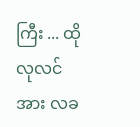ကြီး ... ထိုလုလင်အား လခ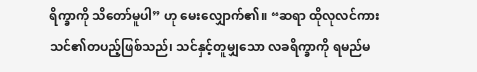ရိက္ခာကို သိတော်မူပါ” ဟု မေးလျှောက်၏။ “ဆရာ ထိုလုလင်ကား သင်၏တပည့်ဖြစ်သည်၊ သင်နှင့်တူမျှသော လခရိက္ခာကို ရမည်မ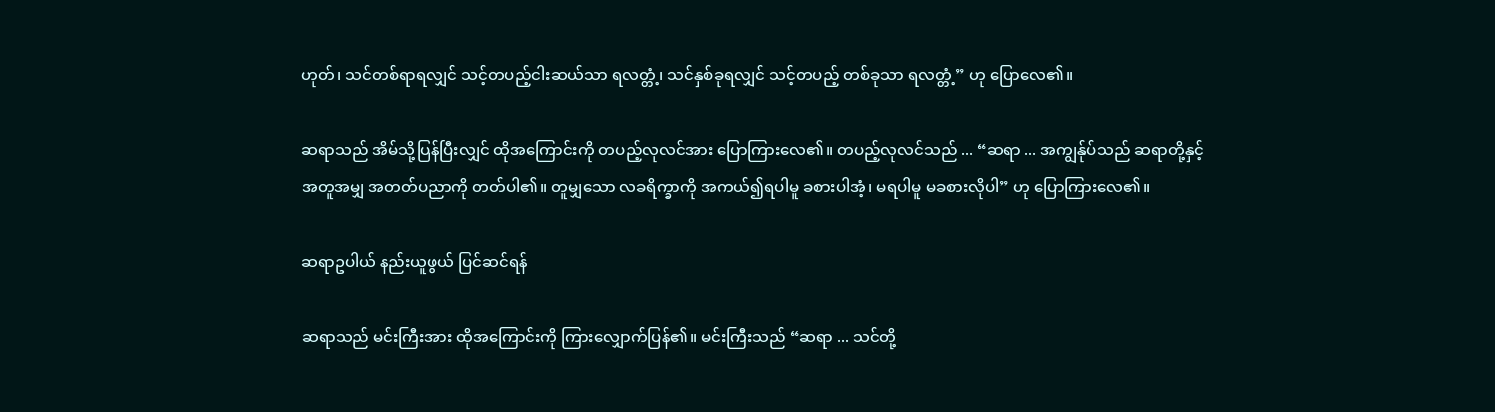ဟုတ်၊ သင်တစ်ရာရလျှင် သင့်တပည့်ငါးဆယ်သာ ရလတ္တံ့၊ သင်နှစ်ခုရလျှင် သင့်တပည့် တစ်ခုသာ ရလတ္တံ့” ဟု ပြောလေ၏။

ဆရာသည် အိမ်သို့ပြန်ပြီးလျှင် ထိုအကြောင်းကို တပည့်လုလင်အား ပြောကြားလေ၏။ တပည့်လုလင်သည် ... “ဆရာ ... အကျွန်ုပ်သည် ဆရာတို့နှင့် အတူအမျှ အတတ်ပညာကို တတ်ပါ၏။ တူမျှသော လခရိက္ခာကို အကယ်၍ရပါမူ ခစားပါအံ့၊ မရပါမူ မခစားလိုပါ” ဟု ပြောကြားလေ၏။

ဆရာဥပါယ် နည်းယူဖွယ် ပြင်ဆင်ရန်

ဆရာသည် မင်းကြီးအား ထိုအကြောင်းကို ကြားလျှောက်ပြန်၏။ မင်းကြီးသည် “ဆရာ ... သင်တို့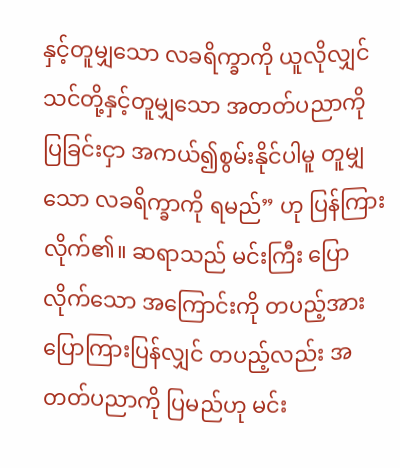နှင့်တူမျှသော လခရိက္ခာကို ယူလိုလျှင် သင်တို့နှင့်တူမျှသော အတတ်ပညာကို ပြခြင်းငှာ အကယ်၍စွမ်းနိုင်ပါမူ တူမျှသော လခရိက္ခာကို ရမည်” ဟု ပြန်ကြားလိုက်၏။ ဆရာသည် မင်းကြီး ပြောလိုက်သော အကြောင်းကို တပည့်အား ပြောကြားပြန်လျှင် တပည့်လည်း အတတ်ပညာကို ပြမည်ဟု မင်း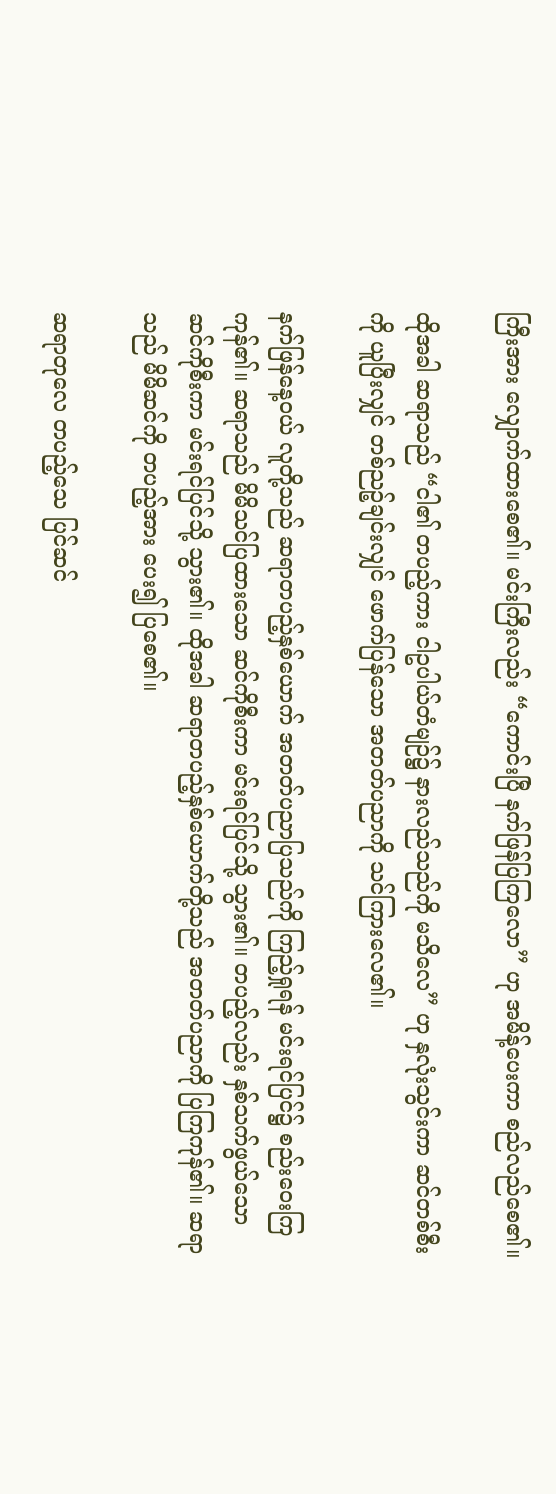ကြီးအား လျှောက်ထားစေ၏။ မင်းကြီးလည်း “ကောင်းပြီ နက်ဖြန်ပြကြလော” ဟု အမိန့်ပေးကာ စည်လည်စေ၏။

ထိုအခါ ဆရာသည် “ငါ၏ တပည့်ကား ငါဥပါယ်တံမျဉ်၌ နားလည်သည်ကို မသိလေ” ဟု နှလုံးသွင်းကာ ဆင်တစ်စီးကို ယူပြီးလျှင် တစ်ညဉ့်ချင်းလျှင် ဖောက်ပြန်သော အတတ်ပညာကို သင်ကြားလေ၏။

နက်ဖြန်နေ့ဝယ် လူတို့သည် ဆရာတပည့်နှစ်ယောက် အတတ်ပညာပြသည်ကို ကြည့်ရှုရန် မင်းရင်ပြင်၌ စည်းဝေးကြကုန်၏။ ဆရာသည် မိမိသင်ပြထားသော ဆင်ကိုစီးကာ မင်းရင်ပြင်သို့ သွား၏။ တပည့်လည်း နှစ်သက်ဖွယ်သော ဆင်ကိုစီးကာ မင်းရင်ပြင်သို့ သွား၏။ ထိုအခါ ဆရာတပည့်နှစ်ယောက်တို့သည် အတတ်ပညာကို ပြကြကုန်၏။ ဆရာသည် မိမိဆင်ကို တပည့်အား ပေး၍ ပြစေ၏။

ဆရာတုလေ တပည့်သေ ပြင်ဆင်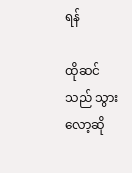ရန်

ထိုဆင်သည် သွားလော့ဆို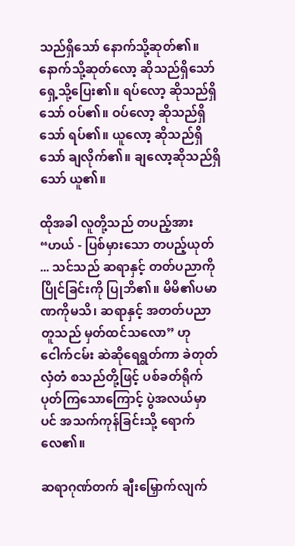သည်ရှိသော် နောက်သို့ဆုတ်၏။ နောက်သို့ဆုတ်လော့ ဆိုသည်ရှိသော် ရှေ့သို့ပြေး၏။ ရပ်လော့ ဆိုသည်ရှိသော် ဝပ်၏။ ဝပ်လော့ ဆိုသည်ရှိသော် ရပ်၏။ ယူလော့ ဆိုသည်ရှိသော် ချလိုက်၏။ ချလော့ဆိုသည်ရှိသော် ယူ၏။

ထိုအခါ လူတို့သည် တပည့်အား “ဟယ် - ပြစ်မှားသော တပည့်ယုတ် ... သင်သည် ဆရာနှင့် တတ်ပညာကို ပြိုင်ခြင်းကို ပြုဘိ၏။ မိမိ၏ပမာဏကိုမသိ၊ ဆရာနှင့် အတတ်ပညာတူသည် မှတ်ထင်သလော” ဟု ငေါက်ငမ်း ဆဲဆိုရေရွတ်ကာ ခဲတုတ် လှံတံ စသည်တို့ဖြင့် ပစ်ခတ်ရိုက်ပုတ်ကြသောကြောင့် ပွဲအလယ်မှာပင် အသက်ကုန်ခြင်းသို့ ရောက်လေ၏။

ဆရာဂုဏ်တက် ချီးမြှောက်လျက်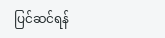ပြင်ဆင်ရန်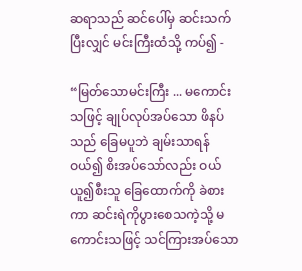ဆရာသည် ဆင်ပေါ်မှ ဆင်းသက်ပြီးလျှင် မင်းကြီးထံသို့ ကပ်၍ -

“မြတ်သောမင်းကြီး ... မကောင်းသဖြင့် ချုပ်လုပ်အပ်သော ဖိနပ်သည် ခြေမပူဘဲ ချမ်းသာရန် ဝယ်၍ စိးအပ်သော်လည်း ဝယ်ယူ၍စီးသူ ခြေထောက်ကို ခဲစားကာ ဆင်းရဲကိုပွားစေသကဲ့သို့ မကောင်းသဖြင့် သင်ကြားအပ်သော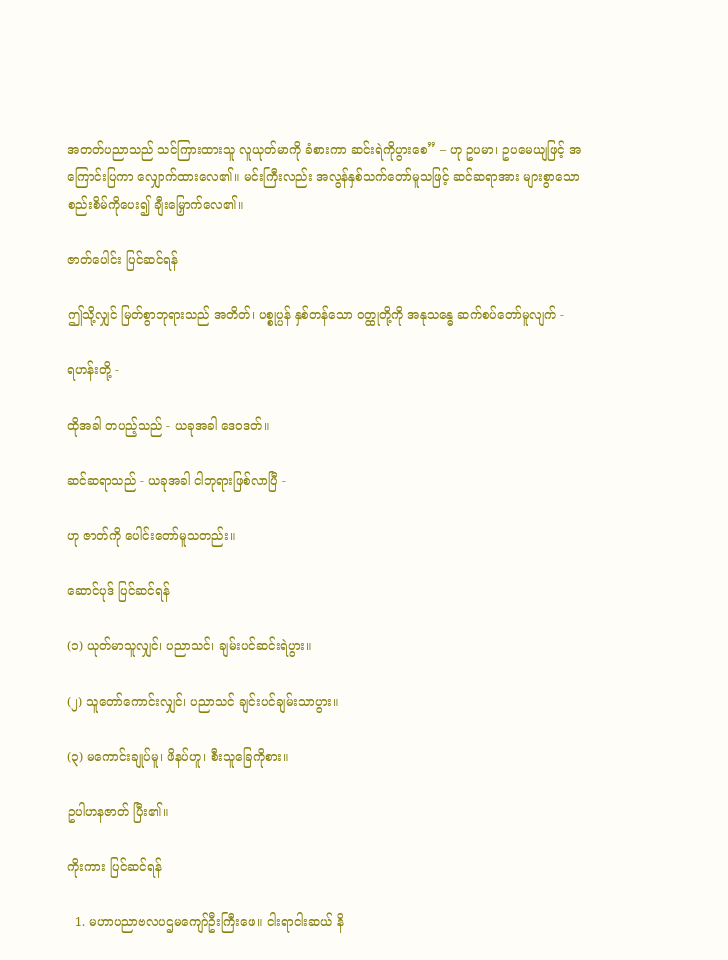အတတ်ပညာသည် သင်ကြားထားသူ လူယုတ်မာကို ခံစားကာ ဆင်းရဲကိုပွားစေ” – ဟု ဥပမာ၊ ဥပမေယျဖြင့် အကြောင်းပြကာ လျှောက်ထားလေ၏။ မင်းကြီးလည်း အလွန်နှစ်သက်တော်မူသဖြင့် ဆင်ဆရာအား များစွာသော စည်းစိမ်ကိုပေး၍ ချီးမြှောက်လေ၏။

ဇာတ်ပေါင်း ပြင်ဆင်ရန်

ဤသို့လျှင် မြတ်စွာဘုရားသည် အတိတ်၊ ပစ္စုပ္ပန် နှစ်တန်သော ဝတ္ထုတို့ကို အနုသန္ဓေ ဆက်စပ်တော်မူလျက် -

ရဟန်းတို့ -

ထိုအခါ တပည့်သည် - ယခုအခါ ဒေဝဒတ်။

ဆင်ဆရာသည် - ယခုအခါ ငါဘုရားဖြစ်လာပြီ -

ဟု ဇာတ်ကို ပေါင်းတော်မူသတည်း။

ဆောင်ပုဒ် ပြင်ဆင်ရန်

(၁) ယုတ်မာသူလျှင်၊ ပညာသင်၊ ချမ်းပင်ဆင်းရဲပွား။

(၂) သူတော်ကောင်းလျှင်၊ ပညာသင် ချင်းပင်ချမ်းသာပွား။

(၃) မကောင်းချုပ်မူ၊ ဖိနပ်ဟူ၊ စီးသူခြေကိုစား။

ဥပါဟနဇာတ် ပြီး၏။

ကိုးကား ပြင်ဆင်ရန်

  1. မဟာပညာဗလပဌမကျော်ဦးကြီးဖေ။ ငါးရာငါးဆယ် နိ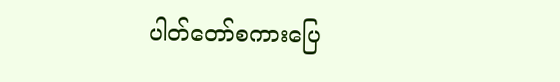ပါတ်တော်စကားပြေ